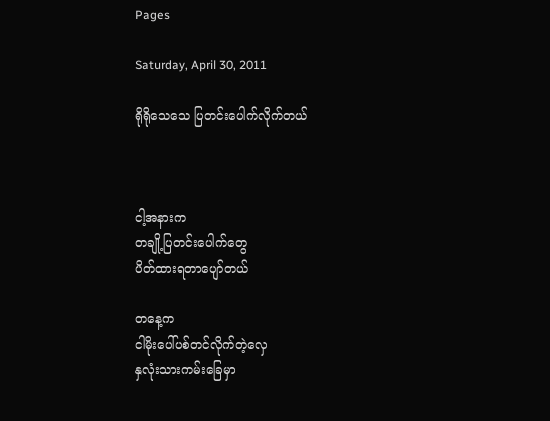Pages

Saturday, April 30, 2011

ရိုရိုသေသေ ပြတင်းပေါက်လိုက်တယ်



ငါ့အနားက
တချို့ပြတင်းပေါက်တွေ
ပိတ်ထားရတာပျော်တယ်

တနေ့က
ငါမိုးပေါ်ပစ်တင်လိုက်တဲ့လှေ
နှလုံးသားကမ်းခြေမှာ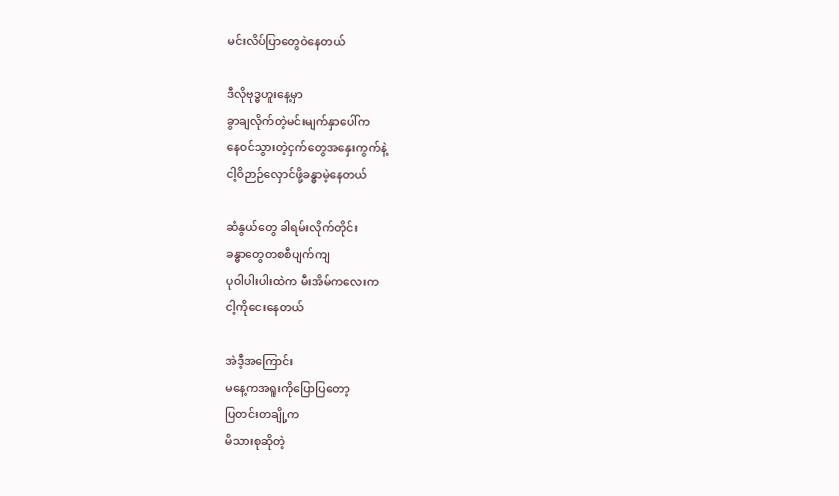မင်းလိပ်ပြာတွေဝဲနေတယ်

ဒီလိုဗုဒ္ဓဟူးနေ့မှာ
ခွာချလိုက်တဲ့မင်းမျက်နှာပေါ်က
နေဝင်သွားတဲ့ငှက်တွေအနှေးကွက်နဲ့
ငါ့ဝိဉာဉ်လှောင်ဖို့ခန္ဓာမဲ့နေတယ်

ဆံနွယ်တွေ ခါရမ်းလိုက်တိုင်း
ခန္ဓာတွေတစစီပျက်ကျ
ပုဝါပါးပါးထဲက မီးအိမ်ကလေးက
ငါ့ကိုငေးနေတယ်

အဲဒီ့အကြောင်း
မနေ့ကအရူးကိုပြောပြတော့
ပြတင်းတချို့က
မိသားစုဆိုတဲ့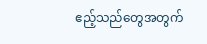ဧည့်သည်တွေအတွက်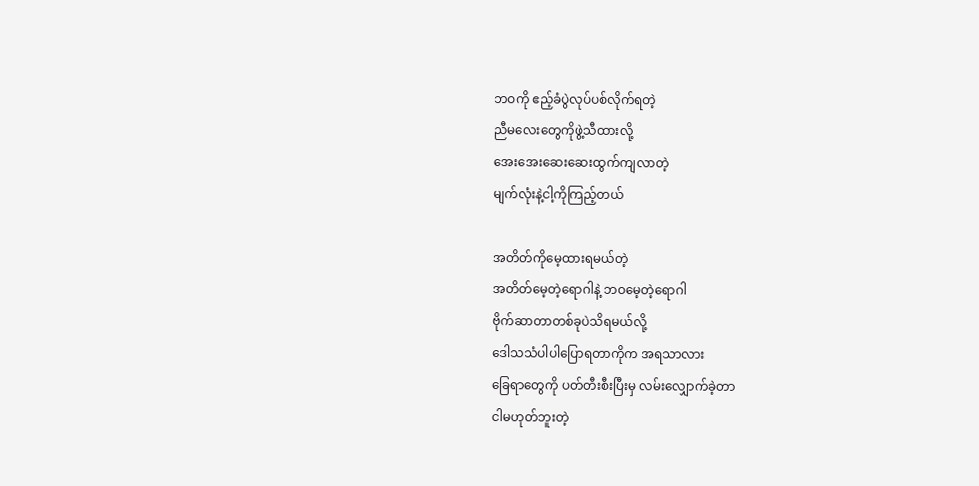ဘဝကို ဧည့်ခံပွဲလုပ်ပစ်လိုက်ရတဲ့
ညီမလေးတွေကိုဖွဲ့သီထားလို့
အေးအေးဆေးဆေးထွက်ကျလာတဲ့
မျက်လုံးနဲ့ငါ့ကိုကြည့်တယ်

အတိတ်ကိုမေ့ထားရမယ်တဲ့
အတိတ်မေ့တဲ့ရောဂါနဲ့ ဘဝမေ့တဲ့ရောဂါ
ဗိုက်ဆာတာတစ်ခုပဲသိရမယ်လို့
ဒေါသသံပါပါပြောရတာကိုက အရသာလား
ခြေရာတွေကို ပတ်တီးစီးပြီးမှ လမ်းလျှောက်ခဲ့တာ
ငါမဟုတ်ဘူးတဲ့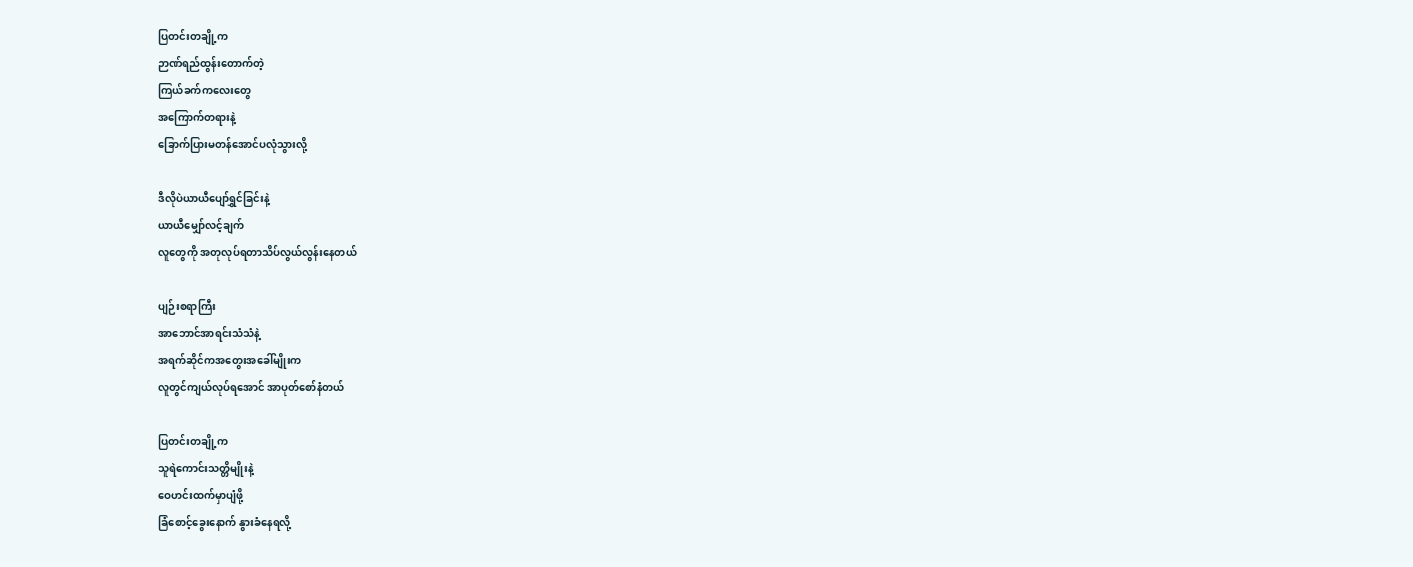ပြတင်းတချို့က
ဉာဏ်ရည်ထွန်းတောက်တဲ့
ကြယ်ခက်ကလေးတွေ
အကြောက်တရားနဲ့
ခြောက်ပြားမတန်အောင်ပလုံသွားလို့

ဒီလိုပဲယာယီပျော်ရွှင်ခြင်းနဲ့
ယာယီမျှော်လင့်ချက်
လူတွေကို အတုလုပ်ရတာသိပ်လွယ်လွန်းနေတယ်

ပျဉ်းစရာကြီး
အာဘောင်အာရင်းသံသံနဲ့
အရက်ဆိုင်ကအတွေးအခေါ်မျိုးက
လူတွင်ကျယ်လုပ်ရအောင် အာပုတ်စော်နံတယ်

ပြတင်းတချို့က
သူရဲကောင်းသတ္တိမျိုးနဲ့
ဝေဟင်းထက်မှာပျံဖို့
ခြံစောင့်ခွေးနောက် နွားခံနေရလို့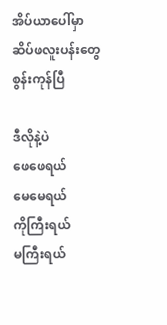အိပ်ယာပေါ်မှာ
ဆိပ်ဖလူးပန်းတွေ
စွန်းကုန်ပြီ

ဒီလိုနဲ့ပဲ
ဖေဖေရယ်
မေမေရယ်
ကိုကြီးရယ်
မကြီးရယ်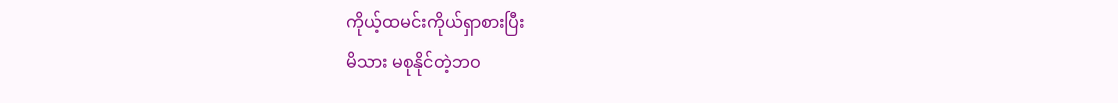ကိုယ့်ထမင်းကိုယ်ရှာစားပြီး
မိသား မစုနိုင်တဲ့ဘဝ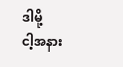ဒါမို့
ငါ့အနား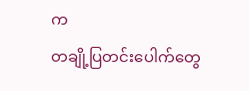က
တချို့ပြတင်းပေါက်တွေ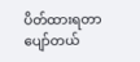ပိတ်ထားရတာပျော်တယ်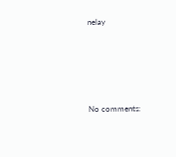nelay





No comments: